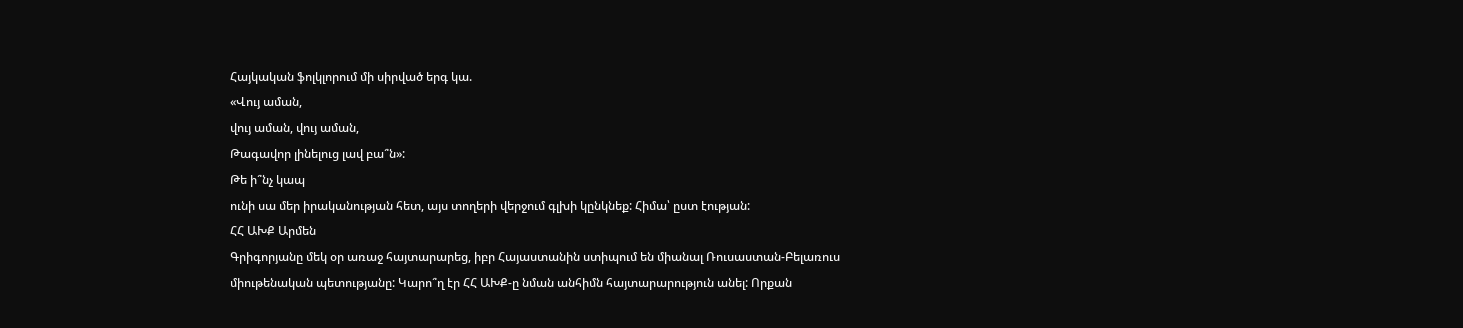Հայկական ֆոլկլորում մի սիրված երգ կա.
«Վույ աման,
վույ աման, վույ աման,
Թագավոր լինելուց լավ բա՞ն»:
Թե ի՞նչ կապ
ունի սա մեր իրականության հետ, այս տողերի վերջում գլխի կընկնեք: Հիմա՝ ըստ էության:
ՀՀ ԱԽՔ Արմեն
Գրիգորյանը մեկ օր առաջ հայտարարեց, իբր Հայաստանին ստիպում են միանալ Ռուսաստան-Բելառուս
միութենական պետությանը: Կարո՞ղ էր ՀՀ ԱԽՔ-ը նման անհիմն հայտարարություն անել: Որքան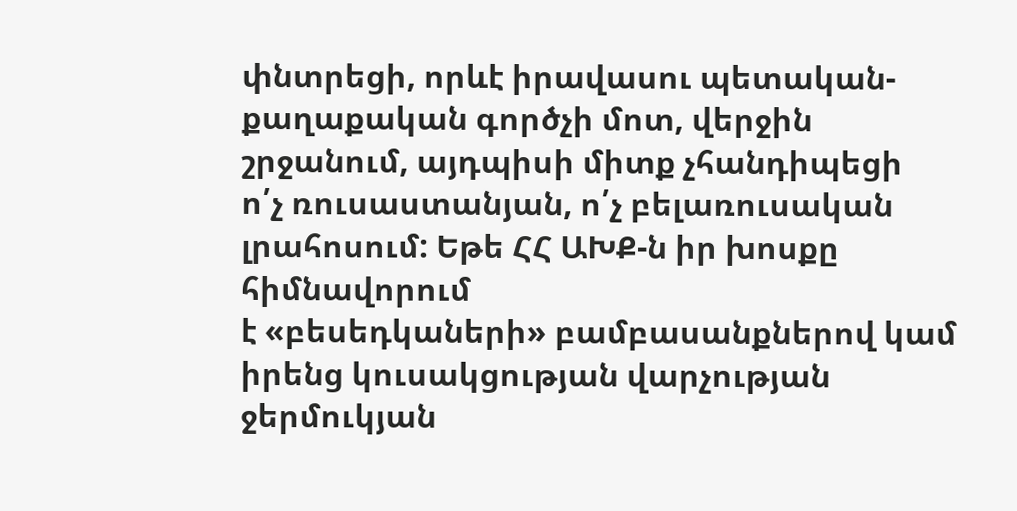փնտրեցի, որևէ իրավասու պետական-քաղաքական գործչի մոտ, վերջին շրջանում, այդպիսի միտք չհանդիպեցի
ո՛չ ռուսաստանյան, ո՛չ բելառուսական լրահոսում: Եթե ՀՀ ԱԽՔ-ն իր խոսքը հիմնավորում
է «բեսեդկաների» բամբասանքներով կամ իրենց կուսակցության վարչության ջերմուկյան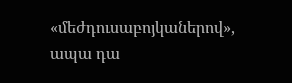«մեժդուսաբոյկաներով»,
ապա դա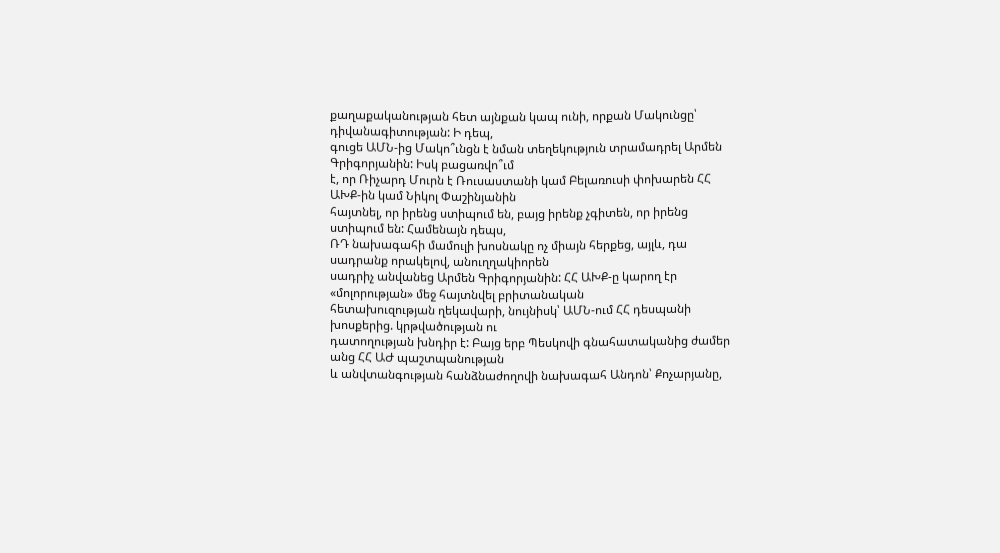քաղաքականության հետ այնքան կապ ունի, որքան Մակունցը՝ դիվանագիտության: Ի դեպ,
գուցե ԱՄՆ-ից Մակո՞ւնցն է նման տեղեկություն տրամադրել Արմեն Գրիգորյանին: Իսկ բացառվո՞ւմ
է, որ Ռիչարդ Մուրն է Ռուսաստանի կամ Բելառուսի փոխարեն ՀՀ ԱԽՔ-ին կամ Նիկոլ Փաշինյանին
հայտնել, որ իրենց ստիպում են, բայց իրենք չգիտեն, որ իրենց ստիպում են: Համենայն դեպս,
ՌԴ նախագահի մամուլի խոսնակը ոչ միայն հերքեց, այլև, դա սադրանք որակելով, անուղղակիորեն
սադրիչ անվանեց Արմեն Գրիգորյանին: ՀՀ ԱԽՔ-ը կարող էր «մոլորության» մեջ հայտնվել բրիտանական
հետախուզության ղեկավարի, նույնիսկ՝ ԱՄՆ-ում ՀՀ դեսպանի խոսքերից. կրթվածության ու
դատողության խնդիր է: Բայց երբ Պեսկովի գնահատականից ժամեր անց ՀՀ ԱԺ պաշտպանության
և անվտանգության հանձնաժողովի նախագահ Անդոն՝ Քոչարյանը,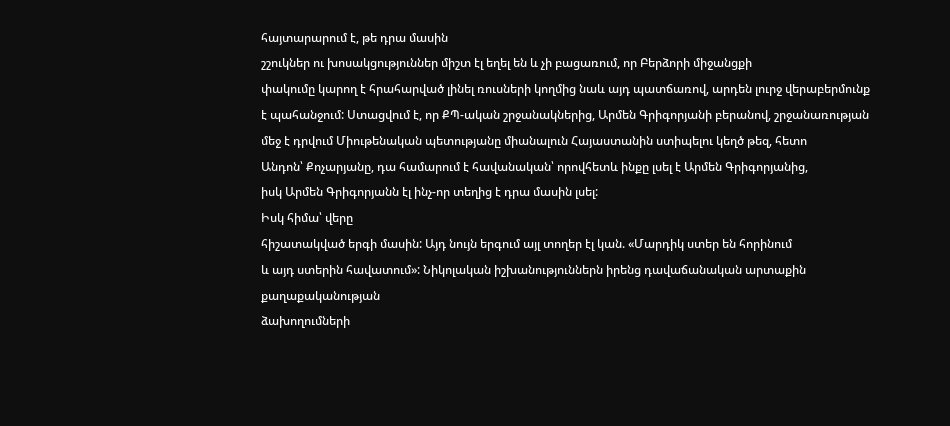հայտարարում է, թե դրա մասին
շշուկներ ու խոսակցություններ միշտ էլ եղել են և չի բացառում, որ Բերձորի միջանցքի
փակումը կարող է հրահարված լինել ռուսների կողմից նաև այդ պատճառով, արդեն լուրջ վերաբերմունք
է պահանջում: Ստացվում է, որ ՔՊ-ական շրջանակներից, Արմեն Գրիգորյանի բերանով, շրջանառության
մեջ է դրվում Միութենական պետությանը միանալուն Հայաստանին ստիպելու կեղծ թեզ, հետո
Անդոն՝ Քոչարյանը, դա համարում է հավանական՝ որովհետև ինքը լսել է Արմեն Գրիգորյանից,
իսկ Արմեն Գրիգորյանն էլ ինչ-որ տեղից է դրա մասին լսել:
Իսկ հիմա՝ վերը
հիշատակված երգի մասին: Այդ նույն երգում այլ տողեր էլ կան. «Մարդիկ ստեր են հորինում
և այդ ստերին հավատում»: Նիկոլական իշխանություններն իրենց դավաճանական արտաքին քաղաքականության
ձախողումների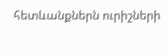հետևանքներն ուրիշների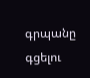գրպանը գցելու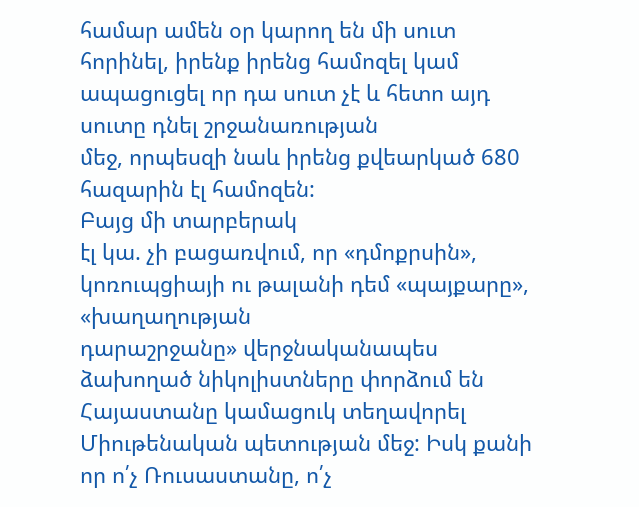համար ամեն օր կարող են մի սուտ
հորինել, իրենք իրենց համոզել կամ ապացուցել որ դա սուտ չէ և հետո այդ սուտը դնել շրջանառության
մեջ, որպեսզի նաև իրենց քվեարկած 680 հազարին էլ համոզեն:
Բայց մի տարբերակ
էլ կա. չի բացառվում, որ «դմոքրսին», կոռուպցիայի ու թալանի դեմ «պայքարը», «խաղաղության
դարաշրջանը» վերջնականապես ձախողած նիկոլիստները փորձում են Հայաստանը կամացուկ տեղավորել
Միութենական պետության մեջ: Իսկ քանի որ ո՛չ Ռուսաստանը, ո՛չ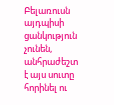Բելառուսն այդպիսի ցանկություն
չունեն, անհրաժեշտ է այս սուտը հորինել ու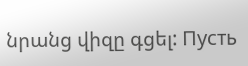նրանց վիզը գցել: Пусть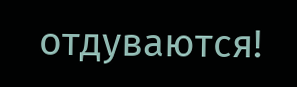отдуваются!